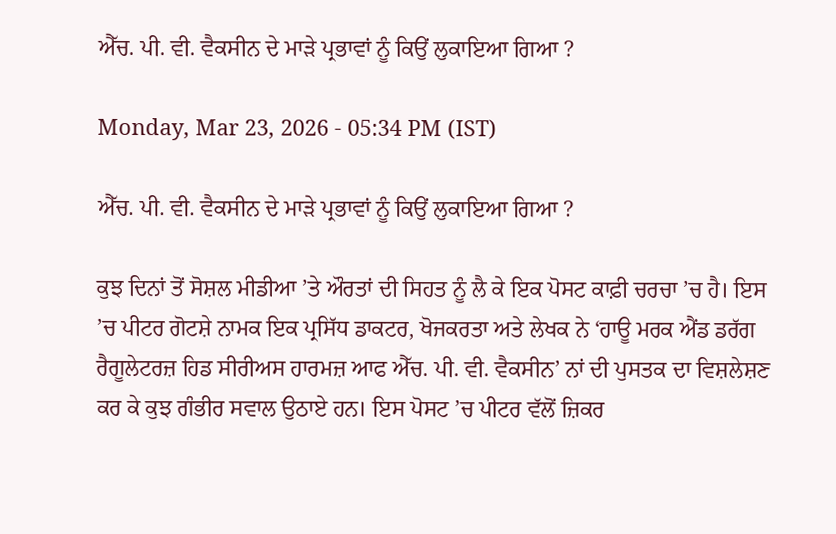ਐੱਚ. ਪੀ. ਵੀ. ਵੈਕਸੀਨ ਦੇ ਮਾੜੇ ਪ੍ਰਭਾਵਾਂ ਨੂੰ ਕਿਉਂ ਲੁਕਾਇਆ ਗਿਆ ?

Monday, Mar 23, 2026 - 05:34 PM (IST)

ਐੱਚ. ਪੀ. ਵੀ. ਵੈਕਸੀਨ ਦੇ ਮਾੜੇ ਪ੍ਰਭਾਵਾਂ ਨੂੰ ਕਿਉਂ ਲੁਕਾਇਆ ਗਿਆ ?

ਕੁਝ ਦਿਨਾਂ ਤੋਂ ਸੋਸ਼ਲ ਮੀਡੀਆ ’ਤੇ ਔਰਤਾਂ ਦੀ ਸਿਹਤ ਨੂੰ ਲੈ ਕੇ ਇਕ ਪੋਸਟ ਕਾਫ਼ੀ ਚਰਚਾ ’ਚ ਹੈ। ਇਸ ’ਚ ਪੀਟਰ ਗੋਟਸ਼ੇ ਨਾਮਕ ਇਕ ਪ੍ਰਸਿੱਧ ਡਾਕਟਰ, ਖੋਜਕਰਤਾ ਅਤੇ ਲੇਖਕ ਨੇ ‘ਹਾਊ ਮਰਕ ਐਂਡ ਡਰੱਗ ਰੈਗੂਲੇਟਰਜ਼ ਹਿਡ ਸੀਰੀਅਸ ਹਾਰਮਜ਼ ਆਫ ਐੱਚ. ਪੀ. ਵੀ. ਵੈਕਸੀਨ’ ਨਾਂ ਦੀ ਪੁਸਤਕ ਦਾ ਵਿਸ਼ਲੇਸ਼ਣ ਕਰ ਕੇ ਕੁਝ ਗੰਭੀਰ ਸਵਾਲ ਉਠਾਏ ਹਨ। ਇਸ ਪੋਸਟ ’ਚ ਪੀਟਰ ਵੱਲੋਂ ਜ਼ਿਕਰ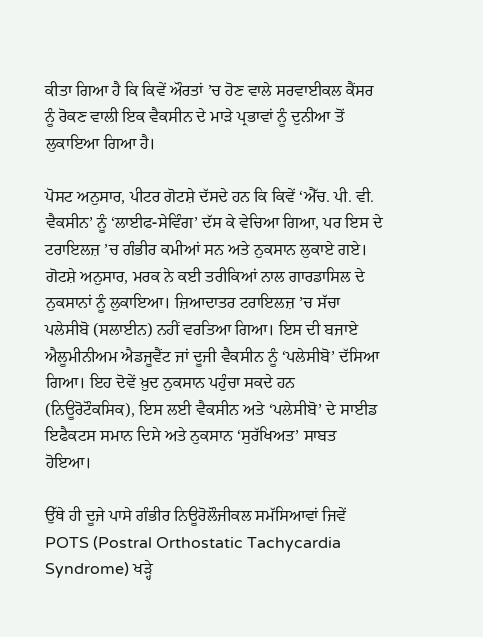ਕੀਤਾ ਗਿਆ ਹੈ ਕਿ ਕਿਵੇਂ ਔਰਤਾਂ ’ਚ ਹੋਣ ਵਾਲੇ ਸਰਵਾਈਕਲ ਕੈਂਸਰ ਨੂੰ ਰੋਕਣ ਵਾਲੀ ਇਕ ਵੈਕਸੀਨ ਦੇ ਮਾੜੇ ਪ੍ਰਭਾਵਾਂ ਨੂੰ ਦੁਨੀਆ ਤੋਂ ਲੁਕਾਇਆ ਗਿਆ ਹੈ।

ਪੋਸਟ ਅਨੁਸਾਰ, ਪੀਟਰ ਗੋਟਸ਼ੇ ਦੱਸਦੇ ਹਨ ਕਿ ਕਿਵੇਂ ‘ਐੱਚ. ਪੀ. ਵੀ. ਵੈਕਸੀਨ’ ਨੂੰ ‘ਲਾਈਫ-ਸੇਵਿੰਗ’ ਦੱਸ ਕੇ ਵੇਚਿਆ ਗਿਆ, ਪਰ ਇਸ ਦੇ ਟਰਾਇਲਜ਼ ’ਚ ਗੰਭੀਰ ਕਮੀਆਂ ਸਨ ਅਤੇ ਨੁਕਸਾਨ ਲੁਕਾਏ ਗਏ। ਗੋਟਸ਼ੇ ਅਨੁਸਾਰ, ਮਰਕ ਨੇ ਕਈ ਤਰੀਕਿਆਂ ਨਾਲ ਗਾਰਡਾਸਿਲ ਦੇ ਨੁਕਸਾਨਾਂ ਨੂੰ ਲੁਕਾਇਆ। ਜ਼ਿਆਦਾਤਰ ਟਰਾਇਲਜ਼ ’ਚ ਸੱਚਾ ਪਲੇਸੀਬੋ (ਸਲਾਈਨ) ਨਹੀਂ ਵਰਤਿਆ ਗਿਆ। ਇਸ ਦੀ ਬਜਾਏ ਐਲੂਮੀਨੀਅਮ ਐਡਜੂਵੈਂਟ ਜਾਂ ਦੂਜੀ ਵੈਕਸੀਨ ਨੂੰ ‘ਪਲੇਸੀਬੋ’ ਦੱਸਿਆ ਗਿਆ। ਇਹ ਦੋਵੇਂ ਖ਼ੁਦ ਨੁਕਸਾਨ ਪਹੁੰਚਾ ਸਕਦੇ ਹਨ (ਨਿਊਰੋਟੌਕਸਿਕ), ਇਸ ਲਈ ਵੈਕਸੀਨ ਅਤੇ ‘ਪਲੇਸੀਬੋ’ ਦੇ ਸਾਈਡ ਇਫੈਕਟਸ ਸਮਾਨ ਦਿਸੇ ਅਤੇ ਨੁਕਸਾਨ ‘ਸੁਰੱਖਿਅਤ’ ਸਾਬਤ ਹੋਇਆ।

ਉੱਥੇ ਹੀ ਦੂਜੇ ਪਾਸੇ ਗੰਭੀਰ ਨਿਊਰੋਲੌਜੀਕਲ ਸਮੱਸਿਆਵਾਂ ਜਿਵੇਂ POTS (Postral Orthostatic Tachycardia Syndrome) ਖੜ੍ਹੇ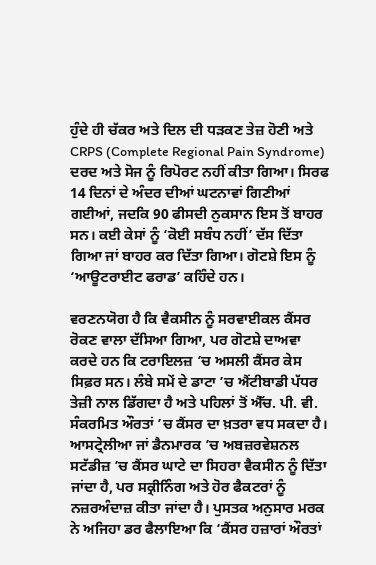ਹੁੰਦੇ ਹੀ ਚੱਕਰ ਅਤੇ ਦਿਲ ਦੀ ਧੜਕਣ ਤੇਜ਼ ਹੋਣੀ ਅਤੇ CRPS (Complete Regional Pain Syndrome) ਦਰਦ ਅਤੇ ਸੋਜ ਨੂੰ ਰਿਪੋਰਟ ਨਹੀਂ ਕੀਤਾ ਗਿਆ। ਸਿਰਫ 14 ਦਿਨਾਂ ਦੇ ਅੰਦਰ ਦੀਆਂ ਘਟਨਾਵਾਂ ਗਿਣੀਆਂ ਗਈਆਂ, ਜਦਕਿ 90 ਫੀਸਦੀ ਨੁਕਸਾਨ ਇਸ ਤੋਂ ਬਾਹਰ ਸਨ। ਕਈ ਕੇਸਾਂ ਨੂੰ ‘ਕੋਈ ਸਬੰਧ ਨਹੀਂ’ ਦੱਸ ਦਿੱਤਾ ਗਿਆ ਜਾਂ ਬਾਹਰ ਕਰ ਦਿੱਤਾ ਗਿਆ। ਗੋਟਸ਼ੇ ਇਸ ਨੂੰ ‘ਆਊਟਰਾਈਟ ਫਰਾਡ’ ਕਹਿੰਦੇ ਹਨ।

ਵਰਣਨਯੋਗ ਹੈ ਕਿ ਵੈਕਸੀਨ ਨੂੰ ਸਰਵਾਈਕਲ ਕੈਂਸਰ ਰੋਕਣ ਵਾਲਾ ਦੱਸਿਆ ਗਿਆ, ਪਰ ਗੋਟਸ਼ੇ ਦਾਅਵਾ ਕਰਦੇ ਹਨ ਕਿ ਟਰਾਇਲਜ਼ ’ਚ ਅਸਲੀ ਕੈਂਸਰ ਕੇਸ ਸਿਫ਼ਰ ਸਨ। ਲੰਬੇ ਸਮੇਂ ਦੇ ਡਾਟਾ ’ਚ ਐਂਟੀਬਾਡੀ ਪੱਧਰ ਤੇਜ਼ੀ ਨਾਲ ਡਿੱਗਦਾ ਹੈ ਅਤੇ ਪਹਿਲਾਂ ਤੋਂ ਐੱਚ. ਪੀ. ਵੀ. ਸੰਕਰਮਿਤ ਔਰਤਾਂ ’ਚ ਕੈਂਸਰ ਦਾ ਖ਼ਤਰਾ ਵਧ ਸਕਦਾ ਹੈ। ਆਸਟ੍ਰੇਲੀਆ ਜਾਂ ਡੈਨਮਾਰਕ ’ਚ ਅਬਜ਼ਰਵੇਸ਼ਨਲ ਸਟੱਡੀਜ਼ ’ਚ ਕੈਂਸਰ ਘਾਟੇ ਦਾ ਸਿਹਰਾ ਵੈਕਸੀਨ ਨੂੰ ਦਿੱਤਾ ਜਾਂਦਾ ਹੈ, ਪਰ ਸਕ੍ਰੀਨਿੰਗ ਅਤੇ ਹੋਰ ਫੈਕਟਰਾਂ ਨੂੰ ਨਜ਼ਰਅੰਦਾਜ਼ ਕੀਤਾ ਜਾਂਦਾ ਹੈ। ਪੁਸਤਕ ਅਨੁਸਾਰ ਮਰਕ ਨੇ ਅਜਿਹਾ ਡਰ ਫੈਲਾਇਆ ਕਿ ‘ਕੈਂਸਰ ਹਜ਼ਾਰਾਂ ਔਰਤਾਂ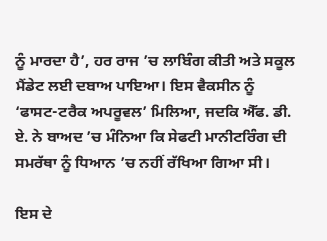ਨੂੰ ਮਾਰਦਾ ਹੈ’, ਹਰ ਰਾਜ ’ਚ ਲਾਬਿੰਗ ਕੀਤੀ ਅਤੇ ਸਕੂਲ ਮੈਂਡੇਟ ਲਈ ਦਬਾਅ ਪਾਇਆ। ਇਸ ਵੈਕਸੀਨ ਨੂੰ ‘ਫਾਸਟ-ਟਰੈਕ ਅਪਰੂਵਲ’ ਮਿਲਿਆ, ਜਦਕਿ ਐੱਫ. ਡੀ. ਏ. ਨੇ ਬਾਅਦ ’ਚ ਮੰਨਿਆ ਕਿ ਸੇਫਟੀ ਮਾਨੀਟਰਿੰਗ ਦੀ ਸਮਰੱਥਾ ਨੂੰ ਧਿਆਨ ’ਚ ਨਹੀਂ ਰੱਖਿਆ ਗਿਆ ਸੀ।

ਇਸ ਦੇ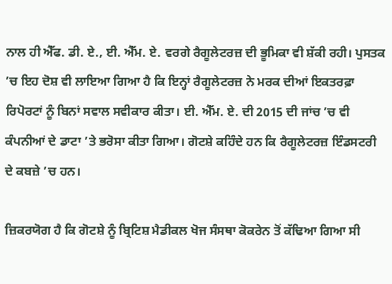ਨਾਲ ਹੀ ਐੱਫ. ਡੀ. ਏ., ਈ. ਐੱਮ. ਏ. ਵਰਗੇ ਰੈਗੂਲੇਟਰਜ਼ ਦੀ ਭੂਮਿਕਾ ਵੀ ਸ਼ੱਕੀ ਰਹੀ। ਪੁਸਤਕ ’ਚ ਇਹ ਦੋਸ਼ ਵੀ ਲਾਇਆ ਗਿਆ ਹੈ ਕਿ ਇਨ੍ਹਾਂ ਰੈਗੂਲੇਟਰਜ਼ ਨੇ ਮਰਕ ਦੀਆਂ ਇਕਤਰਫ਼ਾ ਰਿਪੋਰਟਾਂ ਨੂੰ ਬਿਨਾਂ ਸਵਾਲ ਸਵੀਕਾਰ ਕੀਤਾ। ਈ. ਐੱਮ. ਏ. ਦੀ 2015 ਦੀ ਜਾਂਚ ’ਚ ਵੀ ਕੰਪਨੀਆਂ ਦੇ ਡਾਟਾ ’ਤੇ ਭਰੋਸਾ ਕੀਤਾ ਗਿਆ। ਗੋਟਸ਼ੇ ਕਹਿੰਦੇ ਹਨ ਕਿ ਰੈਗੂਲੇਟਰਜ਼ ਇੰਡਸਟਰੀ ਦੇ ਕਬਜ਼ੇ ’ਚ ਹਨ।

ਜ਼ਿਕਰਯੋਗ ਹੈ ਕਿ ਗੋਟਸ਼ੇ ਨੂੰ ਬ੍ਰਿਟਿਸ਼ ਮੈਡੀਕਲ ਖੋਜ ਸੰਸਥਾ ਕੋਕਰੇਨ ਤੋਂ ਕੱਢਿਆ ਗਿਆ ਸੀ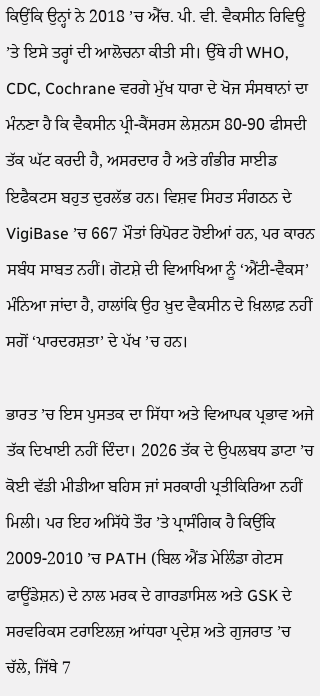ਕਿਉਂਕਿ ਉਨ੍ਹਾਂ ਨੇ 2018 ’ਚ ਐੱਚ. ਪੀ. ਵੀ. ਵੈਕਸੀਨ ਰਿਵਿਊ ’ਤੇ ਇਸੇ ਤਰ੍ਹਾਂ ਦੀ ਆਲੋਚਨਾ ਕੀਤੀ ਸੀ। ਉੱਥੇ ਹੀ WHO, CDC, Cochrane ਵਰਗੇ ਮੁੱਖ ਧਾਰਾ ਦੇ ਖੋਜ ਸੰਸਥਾਨਾਂ ਦਾ ਮੰਨਣਾ ਹੈ ਕਿ ਵੈਕਸੀਨ ਪ੍ਰੀ-ਕੈਂਸਰਸ ਲੇਸ਼ਨਸ 80-90 ਫੀਸਦੀ ਤੱਕ ਘੱਟ ਕਰਦੀ ਹੈ, ਅਸਰਦਾਰ ਹੈ ਅਤੇ ਗੰਭੀਰ ਸਾਈਡ ਇਫੈਕਟਸ ਬਹੁਤ ਦੁਰਲੱਭ ਹਨ। ਵਿਸ਼ਵ ਸਿਹਤ ਸੰਗਠਨ ਦੇ VigiBase ’ਚ 667 ਮੌਤਾਂ ਰਿਪੋਰਟ ਹੋਈਆਂ ਹਨ, ਪਰ ਕਾਰਨ ਸਬੰਧ ਸਾਬਤ ਨਹੀਂ। ਗੋਟਸ਼ੇ ਦੀ ਵਿਆਖਿਆ ਨੂੰ ‘ਐਂਟੀ-ਵੈਕਸ’ ਮੰਨਿਆ ਜਾਂਦਾ ਹੈ, ਹਾਲਾਂਕਿ ਉਹ ਖ਼ੁਦ ਵੈਕਸੀਨ ਦੇ ਖ਼ਿਲਾਫ਼ ਨਹੀਂ ਸਗੋਂ ‘ਪਾਰਦਰਸ਼ਤਾ’ ਦੇ ਪੱਖ ’ਚ ਹਨ।

ਭਾਰਤ ’ਚ ਇਸ ਪੁਸਤਕ ਦਾ ਸਿੱਧਾ ਅਤੇ ਵਿਆਪਕ ਪ੍ਰਭਾਵ ਅਜੇ ਤੱਕ ਦਿਖਾਈ ਨਹੀਂ ਦਿੰਦਾ। 2026 ਤੱਕ ਦੇ ਉਪਲਬਧ ਡਾਟਾ ’ਚ ਕੋਈ ਵੱਡੀ ਮੀਡੀਆ ਬਹਿਸ ਜਾਂ ਸਰਕਾਰੀ ਪ੍ਰਤੀਕਿਰਿਆ ਨਹੀਂ ਮਿਲੀ। ਪਰ ਇਹ ਅਸਿੱਧੇ ਤੌਰ ’ਤੇ ਪ੍ਰਾਸੰਗਿਕ ਹੈ ਕਿਉਂਕਿ 2009-2010 ’ਚ PATH (ਬਿਲ ਐਂਡ ਮੇਲਿੰਡਾ ਗੇਟਸ ਫਾਊਂਡੇਸ਼ਨ) ਦੇ ਨਾਲ ਮਰਕ ਦੇ ਗਾਰਡਾਸਿਲ ਅਤੇ GSK ਦੇ ਸਰਵਰਿਕਸ ਟਰਾਇਲਜ਼ ਆਂਧਰਾ ਪ੍ਰਦੇਸ਼ ਅਤੇ ਗੁਜਰਾਤ ’ਚ ਚੱਲੇ, ਜਿੱਥੇ 7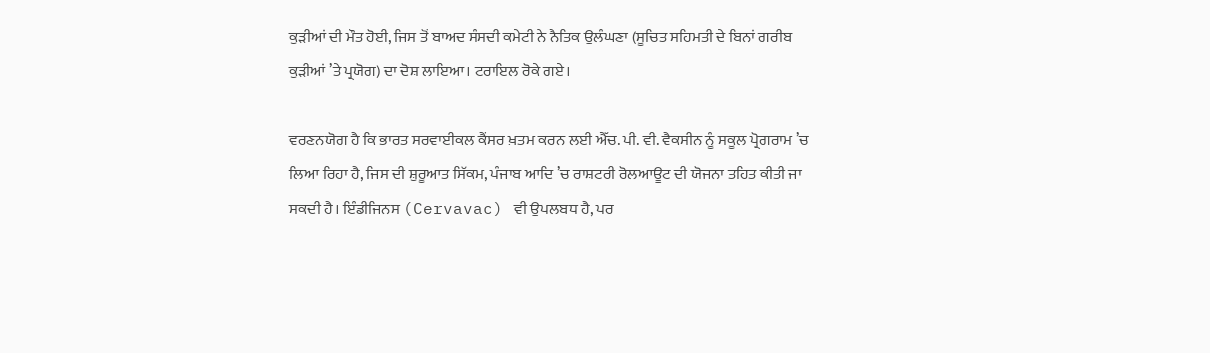ਕੁੜੀਆਂ ਦੀ ਮੌਤ ਹੋਈ, ਜਿਸ ਤੋਂ ਬਾਅਦ ਸੰਸਦੀ ਕਮੇਟੀ ਨੇ ਨੈਤਿਕ ਉਲੰਘਣਾ (ਸੂਚਿਤ ਸਹਿਮਤੀ ਦੇ ਬਿਨਾਂ ਗਰੀਬ ਕੁੜੀਆਂ ’ਤੇ ਪ੍ਰਯੋਗ) ਦਾ ਦੋਸ਼ ਲਾਇਆ। ਟਰਾਇਲ ਰੋਕੇ ਗਏ।

ਵਰਣਨਯੋਗ ਹੈ ਕਿ ਭਾਰਤ ਸਰਵਾਈਕਲ ਕੈਂਸਰ ਖ਼ਤਮ ਕਰਨ ਲਈ ਐੱਚ. ਪੀ. ਵੀ. ਵੈਕਸੀਨ ਨੂੰ ਸਕੂਲ ਪ੍ਰੋਗਰਾਮ ’ਚ ਲਿਆ ਰਿਹਾ ਹੈ, ਜਿਸ ਦੀ ਸ਼ੁਰੂਆਤ ਸਿੱਕਮ, ਪੰਜਾਬ ਆਦਿ ’ਚ ਰਾਸ਼ਟਰੀ ਰੋਲਆਊਟ ਦੀ ਯੋਜਨਾ ਤਹਿਤ ਕੀਤੀ ਜਾ ਸਕਦੀ ਹੈ। ਇੰਡੀਜਿਨਸ (Cervavac) ਵੀ ਉਪਲਬਧ ਹੈ, ਪਰ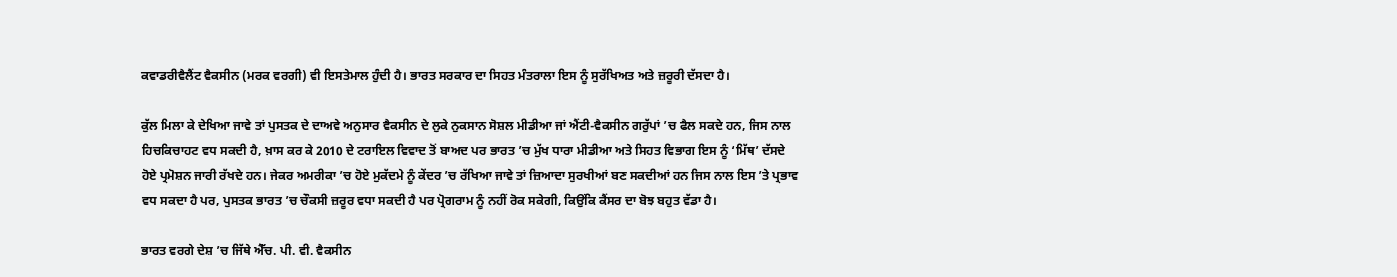ਕਵਾਡਰੀਵੈਲੈਂਟ ਵੈਕਸੀਨ (ਮਰਕ ਵਰਗੀ) ਵੀ ਇਸਤੇਮਾਲ ਹੁੰਦੀ ਹੈ। ਭਾਰਤ ਸਰਕਾਰ ਦਾ ਸਿਹਤ ਮੰਤਰਾਲਾ ਇਸ ਨੂੰ ਸੁਰੱਖਿਅਤ ਅਤੇ ਜ਼ਰੂਰੀ ਦੱਸਦਾ ਹੈ।

ਕੁੱਲ ਮਿਲਾ ਕੇ ਦੇਖਿਆ ਜਾਵੇ ਤਾਂ ਪੁਸਤਕ ਦੇ ਦਾਅਵੇ ਅਨੁਸਾਰ ਵੈਕਸੀਨ ਦੇ ਲੁਕੇ ਨੁਕਸਾਨ ਸੋਸ਼ਲ ਮੀਡੀਆ ਜਾਂ ਐਂਟੀ-ਵੈਕਸੀਨ ਗਰੁੱਪਾਂ ’ਚ ਫੈਲ ਸਕਦੇ ਹਨ, ਜਿਸ ਨਾਲ ਹਿਚਕਿਚਾਹਟ ਵਧ ਸਕਦੀ ਹੈ, ਖ਼ਾਸ ਕਰ ਕੇ 2010 ਦੇ ਟਰਾਇਲ ਵਿਵਾਦ ਤੋਂ ਬਾਅਦ ਪਰ ਭਾਰਤ ’ਚ ਮੁੱਖ ਧਾਰਾ ਮੀਡੀਆ ਅਤੇ ਸਿਹਤ ਵਿਭਾਗ ਇਸ ਨੂੰ ‘ਮਿੱਥ’ ਦੱਸਦੇ ਹੋਏ ਪ੍ਰਮੋਸ਼ਨ ਜਾਰੀ ਰੱਖਦੇ ਹਨ। ਜੇਕਰ ਅਮਰੀਕਾ ’ਚ ਹੋਏ ਮੁਕੱਦਮੇ ਨੂੰ ਕੇਂਦਰ ’ਚ ਰੱਖਿਆ ਜਾਵੇ ਤਾਂ ਜ਼ਿਆਦਾ ਸੁਰਖੀਆਂ ਬਣ ਸਕਦੀਆਂ ਹਨ ਜਿਸ ਨਾਲ ਇਸ ’ਤੇ ਪ੍ਰਭਾਵ ਵਧ ਸਕਦਾ ਹੈ ਪਰ, ਪੁਸਤਕ ਭਾਰਤ ’ਚ ਚੌਕਸੀ ਜ਼ਰੂਰ ਵਧਾ ਸਕਦੀ ਹੈ ਪਰ ਪ੍ਰੋਗਰਾਮ ਨੂੰ ਨਹੀਂ ਰੋਕ ਸਕੇਗੀ, ਕਿਉਂਕਿ ਕੈਂਸਰ ਦਾ ਬੋਝ ਬਹੁਤ ਵੱਡਾ ਹੈ।

ਭਾਰਤ ਵਰਗੇ ਦੇਸ਼ ’ਚ ਜਿੱਥੇ ਐੱਚ. ਪੀ. ਵੀ. ਵੈਕਸੀਨ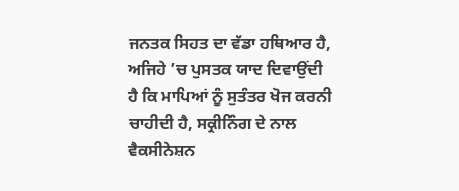ਜਨਤਕ ਸਿਹਤ ਦਾ ਵੱਡਾ ਹਥਿਆਰ ਹੈ, ਅਜਿਹੇ ’ਚ ਪੁਸਤਕ ਯਾਦ ਦਿਵਾਉਂਦੀ ਹੈ ਕਿ ਮਾਪਿਆਂ ਨੂੰ ਸੁਤੰਤਰ ਖੋਜ ਕਰਨੀ ਚਾਹੀਦੀ ਹੈ, ਸਕ੍ਰੀਨਿੰਗ ਦੇ ਨਾਲ ਵੈਕਸੀਨੇਸ਼ਨ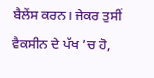ਬੈਲੇਂਸ ਕਰਨ। ਜੇਕਰ ਤੁਸੀਂ ਵੈਕਸੀਨ ਦੇ ਪੱਖ ’ਚ ਹੋ,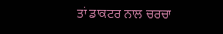ਤਾਂ ਡਾਕਟਰ ਨਾਲ ਚਰਚਾ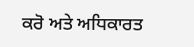ਕਰੋ ਅਤੇ ਅਧਿਕਾਰਤ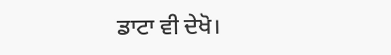ਡਾਟਾ ਵੀ ਦੇਖੋ।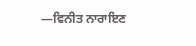—ਵਿਨੀਤ ਨਾਰਾਇਣ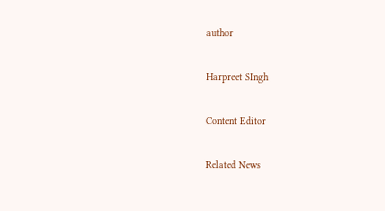author

Harpreet SIngh

Content Editor

Related News